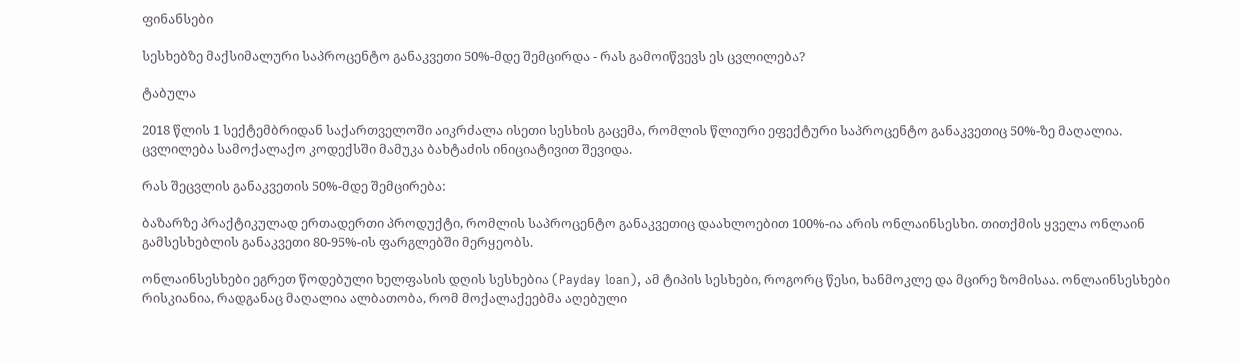ფინანსები

სესხებზე მაქსიმალური საპროცენტო განაკვეთი 50%-მდე შემცირდა - რას გამოიწვევს ეს ცვლილება?

ტაბულა

2018 წლის 1 სექტემბრიდან საქართველოში აიკრძალა ისეთი სესხის გაცემა, რომლის წლიური ეფექტური საპროცენტო განაკვეთიც 50%-ზე მაღალია. ცვლილება სამოქალაქო კოდექსში მამუკა ბახტაძის ინიციატივით შევიდა.

რას შეცვლის განაკვეთის 50%-მდე შემცირება:

ბაზარზე პრაქტიკულად ერთადერთი პროდუქტი, რომლის საპროცენტო განაკვეთიც დაახლოებით 100%-ია არის ონლაინსესხი. თითქმის ყველა ონლაინ გამსესხებლის განაკვეთი 80-95%-ის ფარგლებში მერყეობს.

ონლაინსესხები ეგრეთ წოდებული ხელფასის დღის სესხებია (Payday loan), ამ ტიპის სესხები, როგორც წესი, ხანმოკლე და მცირე ზომისაა. ონლაინსესხები რისკიანია, რადგანაც მაღალია ალბათობა, რომ მოქალაქეებმა აღებული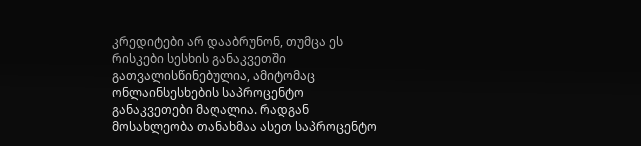კრედიტები არ დააბრუნონ, თუმცა ეს რისკები სესხის განაკვეთში გათვალისწინებულია, ამიტომაც ონლაინსესხების საპროცენტო განაკვეთები მაღალია. რადგან მოსახლეობა თანახმაა ასეთ საპროცენტო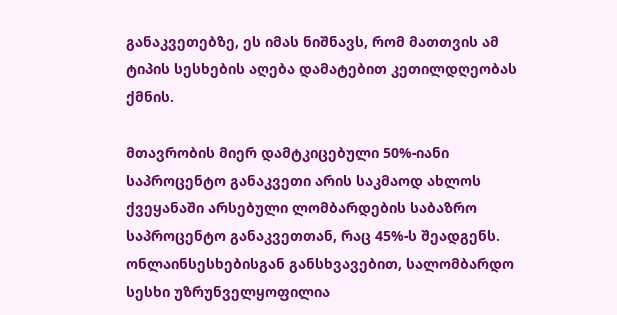განაკვეთებზე, ეს იმას ნიშნავს, რომ მათთვის ამ ტიპის სესხების აღება დამატებით კეთილდღეობას ქმნის.

მთავრობის მიერ დამტკიცებული 50%-იანი საპროცენტო განაკვეთი არის საკმაოდ ახლოს ქვეყანაში არსებული ლომბარდების საბაზრო საპროცენტო განაკვეთთან, რაც 45%-ს შეადგენს. ონლაინსესხებისგან განსხვავებით, სალომბარდო სესხი უზრუნველყოფილია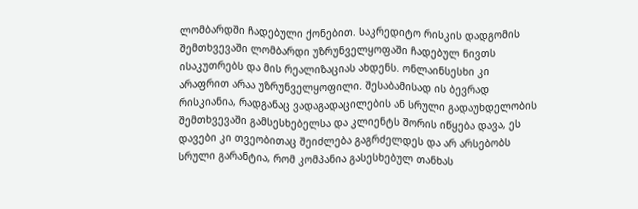ლომბარდში ჩადებული ქონებით. საკრედიტო რისკის დადგომის შემთხვევაში ლომბარდი უზრუნველყოფაში ჩადებულ ნივთს ისაკუთრებს და მის რეალიზაციას ახდენს. ონლაინსესხი კი არაფრით არაა უზრუნველყოფილი. შესაბამისად ის ბევრად რისკიანია, რადგანაც ვადაგადაცილების ან სრული გადაუხდელობის შემთხვევაში გამსესხებელსა და კლიენტს შორის იწყება დავა, ეს დავები კი თვეობითაც შეიძლება გაგრძელდეს და არ არსებობს სრული გარანტია, რომ კომპანია გასესხებულ თანხას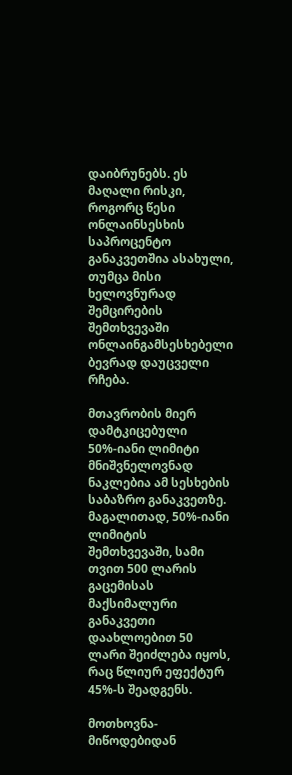დაიბრუნებს. ეს მაღალი რისკი, როგორც წესი ონლაინსესხის საპროცენტო განაკვეთშია ასახული, თუმცა მისი ხელოვნურად შემცირების შემთხვევაში ონლაინგამსესხებელი ბევრად დაუცველი რჩება.

მთავრობის მიერ დამტკიცებული 50%-იანი ლიმიტი მნიშვნელოვნად ნაკლებია ამ სესხების საბაზრო განაკვეთზე. მაგალითად, 50%-იანი ლიმიტის შემთხვევაში, სამი თვით 500 ლარის გაცემისას მაქსიმალური განაკვეთი დაახლოებით 50 ლარი შეიძლება იყოს, რაც წლიურ ეფექტურ 45%-ს შეადგენს.

მოთხოვნა-მიწოდებიდან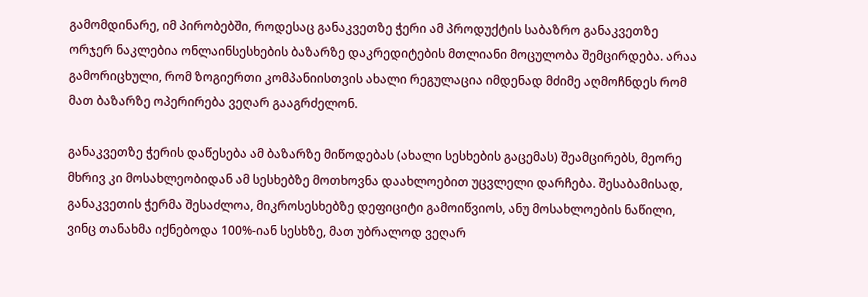გამომდინარე, იმ პირობებში, როდესაც განაკვეთზე ჭერი ამ პროდუქტის საბაზრო განაკვეთზე ორჯერ ნაკლებია ონლაინსესხების ბაზარზე დაკრედიტების მთლიანი მოცულობა შემცირდება. არაა გამორიცხული, რომ ზოგიერთი კომპანიისთვის ახალი რეგულაცია იმდენად მძიმე აღმოჩნდეს რომ მათ ბაზარზე ოპერირება ვეღარ გააგრძელონ.

განაკვეთზე ჭერის დაწესება ამ ბაზარზე მიწოდებას (ახალი სესხების გაცემას) შეამცირებს, მეორე მხრივ კი მოსახლეობიდან ამ სესხებზე მოთხოვნა დაახლოებით უცვლელი დარჩება. შესაბამისად, განაკვეთის ჭერმა შესაძლოა, მიკროსესხებზე დეფიციტი გამოიწვიოს, ანუ მოსახლოების ნაწილი, ვინც თანახმა იქნებოდა 100%-იან სესხზე, მათ უბრალოდ ვეღარ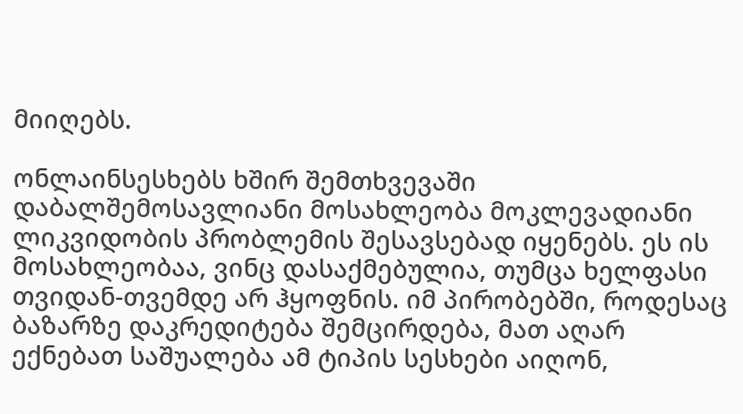მიიღებს.

ონლაინსესხებს ხშირ შემთხვევაში დაბალშემოსავლიანი მოსახლეობა მოკლევადიანი ლიკვიდობის პრობლემის შესავსებად იყენებს. ეს ის მოსახლეობაა, ვინც დასაქმებულია, თუმცა ხელფასი თვიდან-თვემდე არ ჰყოფნის. იმ პირობებში, როდესაც ბაზარზე დაკრედიტება შემცირდება, მათ აღარ ექნებათ საშუალება ამ ტიპის სესხები აიღონ,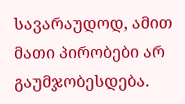სავარაუდოდ, ამით მათი პირობები არ გაუმჯობესდება.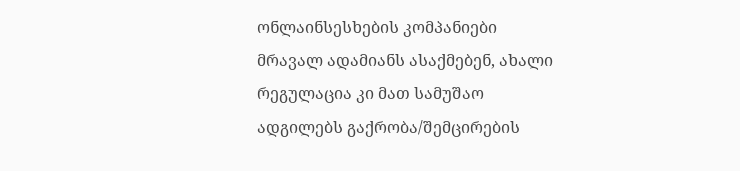ონლაინსესხების კომპანიები მრავალ ადამიანს ასაქმებენ, ახალი რეგულაცია კი მათ სამუშაო ადგილებს გაქრობა/შემცირების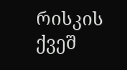რისკის ქვეშ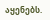აყენებს.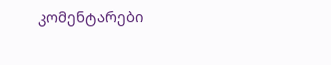კომენტარები